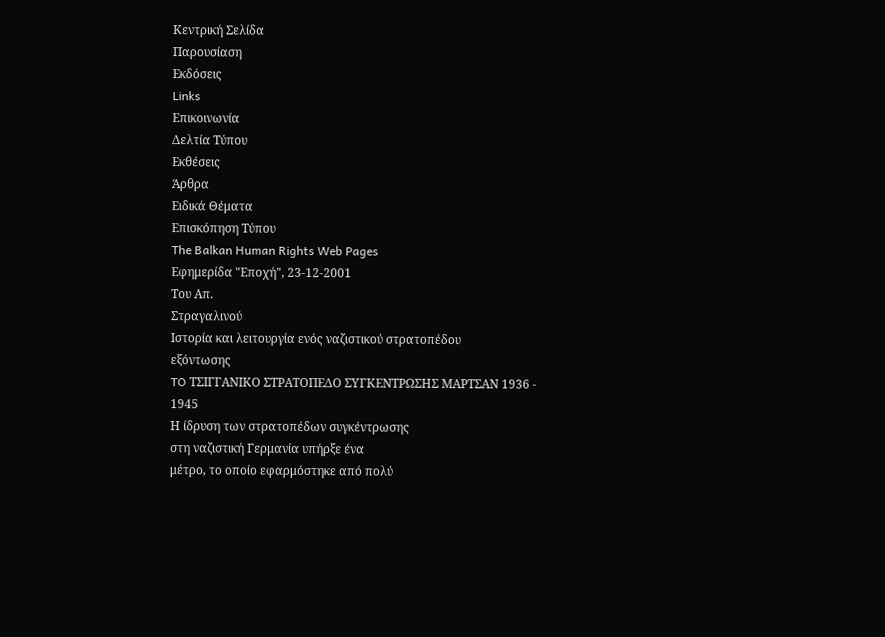Κεντρική Σελίδα
Παρουσίαση
Eκδόσεις
Links
Επικοινωνία
Δελτία Τύπου
Εκθέσεις
Άρθρα
Ειδικά Θέματα
Επισκόπηση Τύπου
The Balkan Human Rights Web Pages
Εφημερίδα "Εποχή", 23-12-2001
Του Απ.
Στραγαλινού
Ιστορία και λειτουργία ενός ναζιστικού στρατοπέδου
εξόντωσης
TO ΤΣΙΓΓΑΝΙΚΟ ΣΤΡΑΤΟΠΕΔΟ ΣΥΓΚΕΝΤΡΩΣΗΣ ΜΑΡΤΣΑΝ 1936 -
1945
Η ίδρυση των στρατοπέδων συγκέντρωσης
στη ναζιστική Γερμανία υπήρξε ένα
μέτρο, το οποίο εφαρμόστηκε από πολύ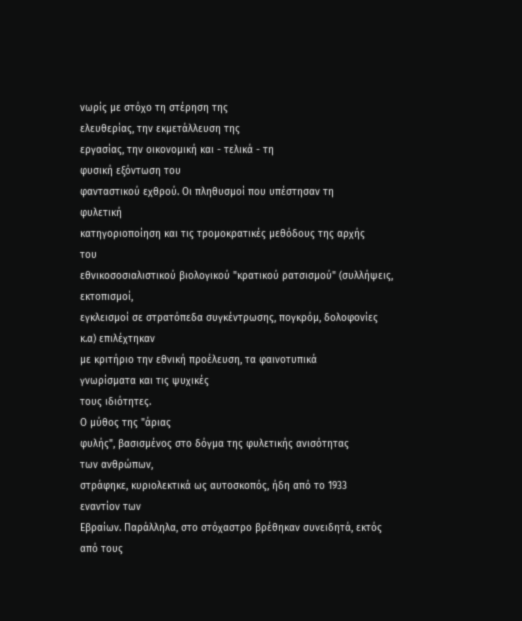νωρίς με στόχο τη στέρηση της
ελευθερίας, την εκμετάλλευση της
εργασίας, την οικονομική και - τελικά - τη
φυσική εξόντωση του
φανταστικού εχθρού. Οι πληθυσμοί που υπέστησαν τη
φυλετική
κατηγοριοποίηση και τις τρομοκρατικές μεθόδους της αρχής
του
εθνικοσοσιαλιστικού βιολογικού "κρατικού ρατσισμού" (συλλήψεις,
εκτοπισμοί,
εγκλεισμοί σε στρατόπεδα συγκέντρωσης, πογκρόμ, δολοφονίες
κ.α) επιλέχτηκαν
με κριτήριο την εθνική προέλευση, τα φαινοτυπικά
γνωρίσματα και τις ψυχικές
τους ιδιότητες.
Ο μύθος της "άριας
φυλής", βασισμένος στο δόγμα της φυλετικής ανισότητας
των ανθρώπων,
στράφηκε, κυριολεκτικά ως αυτοσκοπός, ήδη από το 1933
εναντίον των
Εβραίων. Παράλληλα, στο στόχαστρο βρέθηκαν συνειδητά, εκτός
από τους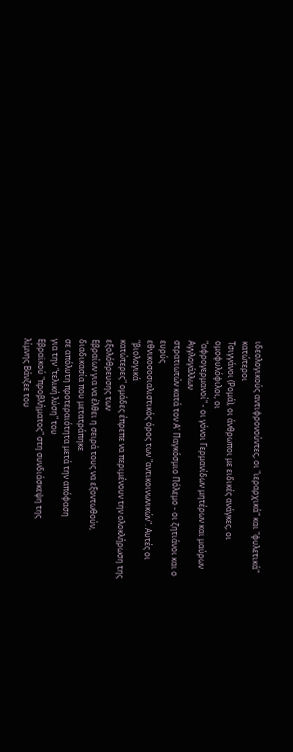ιδεολογικούς αντιφρονούντες, οι "ιεραρχικά" και "φυλετικά"
κατώτεροι
Τσιγγάνοι (Ρομά), οι άνθρωποι με ειδικές ανάγκες, οι
ομοφυλόφιλοι, οι
"αφρογερμανοί" - οι γόνοι Γερμανίδων μητέρων και μαύρων
Αγγλογάλλων
στρατιωτών κατά τον Α' Παγκόσμιο Πόλεμο - οι ζητιάνοι και ο
ευρύς
εθνικοσοσιαλιστικός όρος των "αντικοινωνικών". Αυτές οι
"βιολογικά
κατώτερες" ομάδες έπρεπε να περιμένουν την ολοκλήρωση της
εξολόθρευσης των
Εβραίων για να έλθει η σειρά τους να εξοντωθούν,
διαδικασία που μετατράπηκε
σε απόλυτη προτεραιότητα μετά την απόφαση
για την "τελική λύση" του
Εβραϊκού "προβλήματος" στη συνδιάσκεψη της
λίμνης Βάνζεε του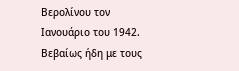Βερολίνου τον
Ιανουάριο του 1942. Βεβαίως ήδη με τους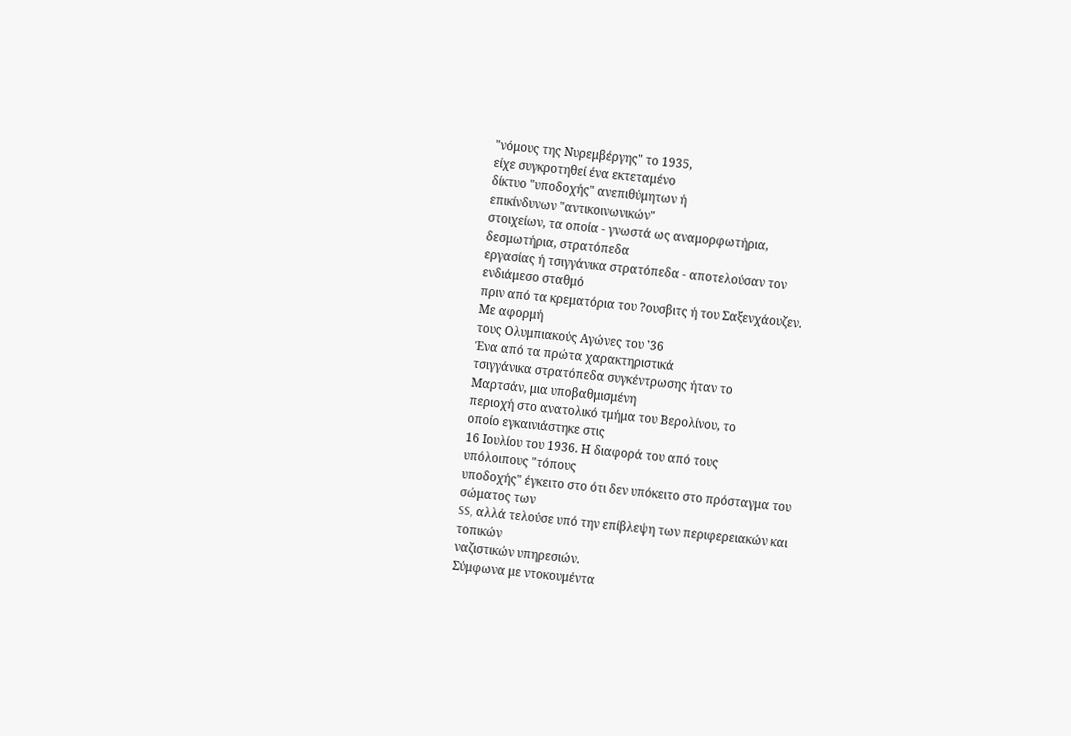"νόμους της Νυρεμβέργης" το 1935,
είχε συγκροτηθεί ένα εκτεταμένο
δίκτυο "υποδοχής" ανεπιθύμητων ή
επικίνδυνων "αντικοινωνικών"
στοιχείων, τα οποία - γνωστά ως αναμορφωτήρια,
δεσμωτήρια, στρατόπεδα
εργασίας ή τσιγγάνικα στρατόπεδα - αποτελούσαν τον
ενδιάμεσο σταθμό
πριν από τα κρεματόρια του ?ουσβιτς ή του Σαξενχάουζεν.
Με αφορμή
τους Ολυμπιακούς Αγώνες του '36
Ένα από τα πρώτα χαρακτηριστικά
τσιγγάνικα στρατόπεδα συγκέντρωσης ήταν το
Μαρτσάν, μια υποβαθμισμένη
περιοχή στο ανατολικό τμήμα του Βερολίνου, το
οποίο εγκαινιάστηκε στις
16 Ιουλίου του 1936. Η διαφορά του από τους
υπόλοιπους "τόπους
υποδοχής" έγκειτο στο ότι δεν υπόκειτο στο πρόσταγμα του
σώματος των
SS, αλλά τελούσε υπό την επίβλεψη των περιφερειακών και
τοπικών
ναζιστικών υπηρεσιών.
Σύμφωνα με ντοκουμέντα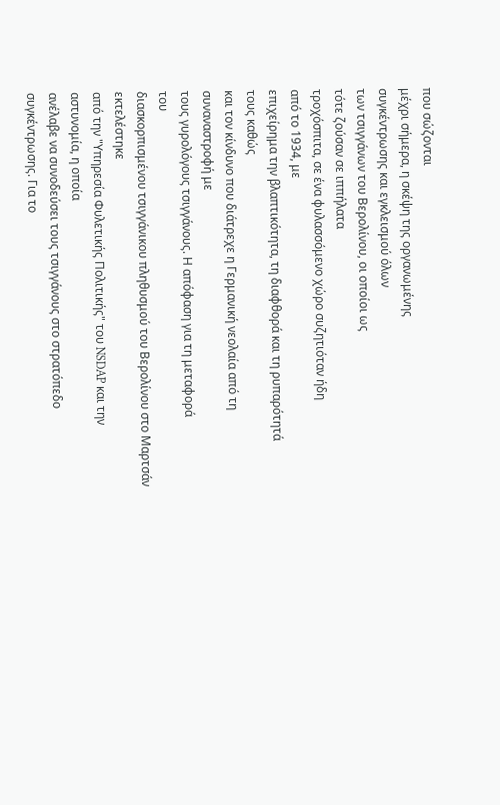που σώζονται
μέχρι σήμερα, η σκέψη της οργανωμένης
συγκέντρωσης και εγκλεισμού όλων
των τσιγγάνων του Βερολίνου, οι οποίοι ως
τότε ζούσαν σε ιππήλατα
τροχόσπιτα, σε ένα φυλασσόμενο χώρο συζητιόταν ήδη
από το 1934, με
επιχείρημα την βλαπτικότητα, τη διαφθορά και τη ρυπαρότητά
τους καθώς
και τον κίνδυνο που διάτρεχε η Γερμανική νεολαία από τη
συναναστροφή με
τους γυρολόγους τσιγγάνους. Η απόφαση για τη μεταφορά
του
διασκορπισμένου τσιγγάνικου πληθυσμού του Βερολίνου στο Μαρτσάν
εκτελέστηκε
από την "Υπηρεσία Φυλετικής Πολιτικής" του NSDAP και την
αστυνομία, η οποία
ανέλαβε να συνοδεύσει τους τσιγγάνους στο στρατόπεδο
συγκέντρωσης. Για το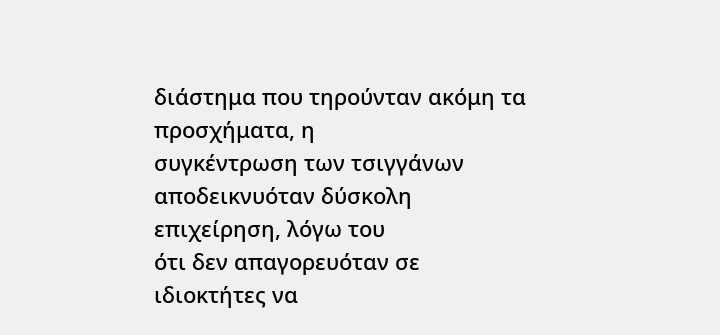διάστημα που τηρούνταν ακόμη τα προσχήματα, η
συγκέντρωση των τσιγγάνων
αποδεικνυόταν δύσκολη επιχείρηση, λόγω του
ότι δεν απαγορευόταν σε
ιδιοκτήτες να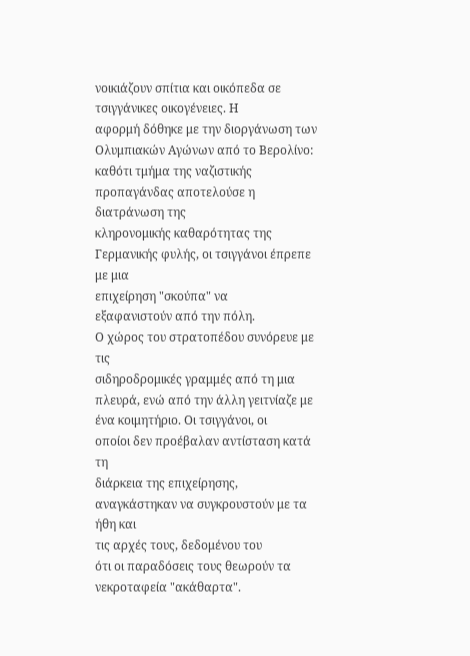νοικιάζουν σπίτια και οικόπεδα σε
τσιγγάνικες οικογένειες. Η
αφορμή δόθηκε με την διοργάνωση των
Ολυμπιακών Αγώνων από το Βερολίνο:
καθότι τμήμα της ναζιστικής
προπαγάνδας αποτελούσε η διατράνωση της
κληρονομικής καθαρότητας της
Γερμανικής φυλής, οι τσιγγάνοι έπρεπε με μια
επιχείρηση "σκούπα" να
εξαφανιστούν από την πόλη.
Ο χώρος του στρατοπέδου συνόρευε με τις
σιδηροδρομικές γραμμές από τη μια
πλευρά, ενώ από την άλλη γειτνίαζε με
ένα κοιμητήριο. Οι τσιγγάνοι, οι
οποίοι δεν προέβαλαν αντίσταση κατά τη
διάρκεια της επιχείρησης,
αναγκάστηκαν να συγκρουστούν με τα ήθη και
τις αρχές τους, δεδομένου του
ότι οι παραδόσεις τους θεωρούν τα
νεκροταφεία "ακάθαρτα".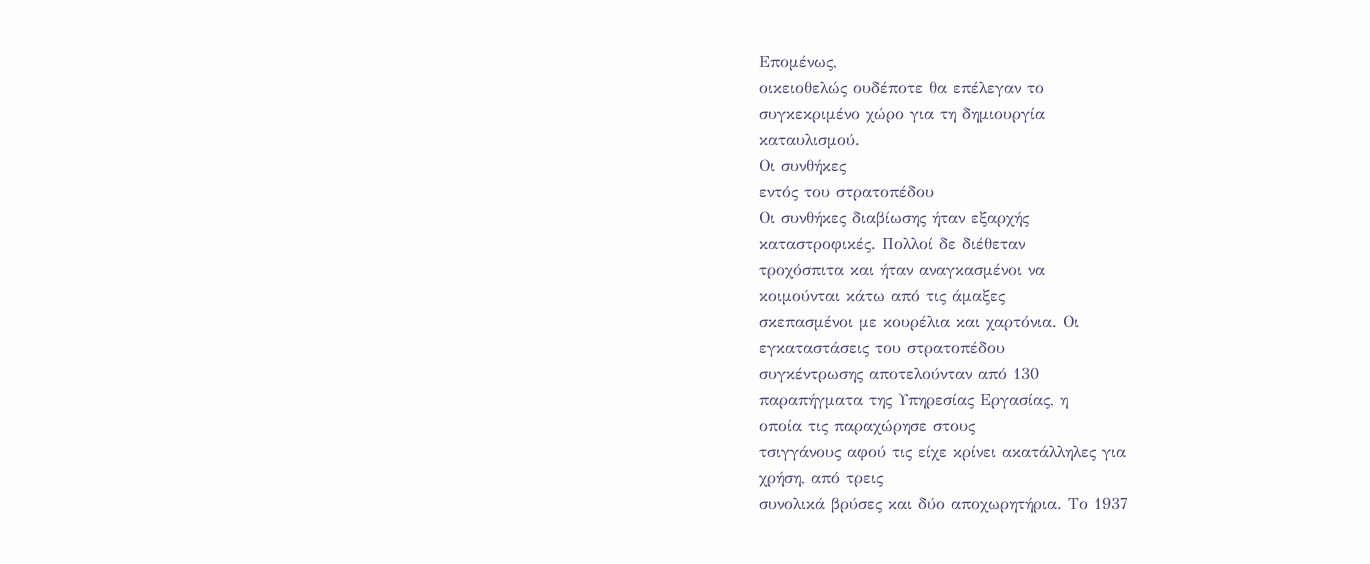Επομένως,
οικειοθελώς ουδέποτε θα επέλεγαν το
συγκεκριμένο χώρο για τη δημιουργία
καταυλισμού.
Οι συνθήκες
εντός του στρατοπέδου
Οι συνθήκες διαβίωσης ήταν εξαρχής
καταστροφικές. Πολλοί δε διέθεταν
τροχόσπιτα και ήταν αναγκασμένοι να
κοιμούνται κάτω από τις άμαξες
σκεπασμένοι με κουρέλια και χαρτόνια. Οι
εγκαταστάσεις του στρατοπέδου
συγκέντρωσης αποτελούνταν από 130
παραπήγματα της Υπηρεσίας Εργασίας, η
οποία τις παραχώρησε στους
τσιγγάνους αφού τις είχε κρίνει ακατάλληλες για
χρήση, από τρεις
συνολικά βρύσες και δύο αποχωρητήρια. Το 1937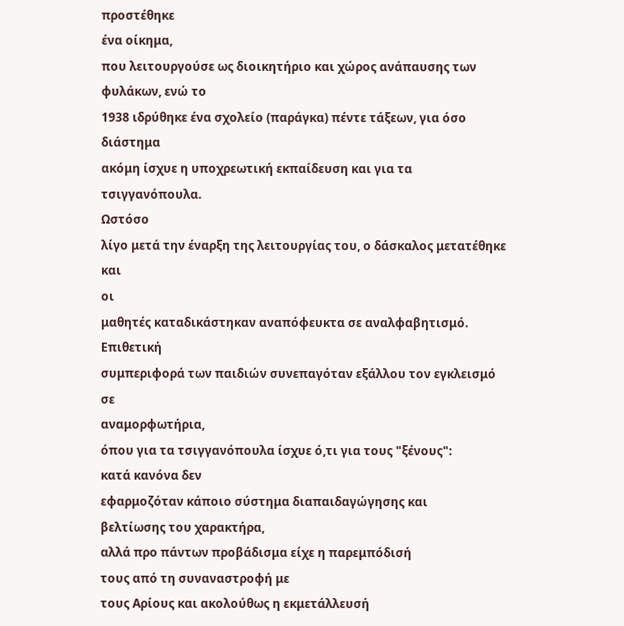προστέθηκε
ένα οίκημα,
που λειτουργούσε ως διοικητήριο και χώρος ανάπαυσης των
φυλάκων, ενώ το
1938 ιδρύθηκε ένα σχολείο (παράγκα) πέντε τάξεων, για όσο
διάστημα
ακόμη ίσχυε η υποχρεωτική εκπαίδευση και για τα τσιγγανόπουλα.
Ωστόσο
λίγο μετά την έναρξη της λειτουργίας του, ο δάσκαλος μετατέθηκε και
οι
μαθητές καταδικάστηκαν αναπόφευκτα σε αναλφαβητισμό.
Επιθετική
συμπεριφορά των παιδιών συνεπαγόταν εξάλλου τον εγκλεισμό σε
αναμορφωτήρια,
όπου για τα τσιγγανόπουλα ίσχυε ό,τι για τους "ξένους":
κατά κανόνα δεν
εφαρμοζόταν κάποιο σύστημα διαπαιδαγώγησης και
βελτίωσης του χαρακτήρα,
αλλά προ πάντων προβάδισμα είχε η παρεμπόδισή
τους από τη συναναστροφή με
τους Αρίους και ακολούθως η εκμετάλλευσή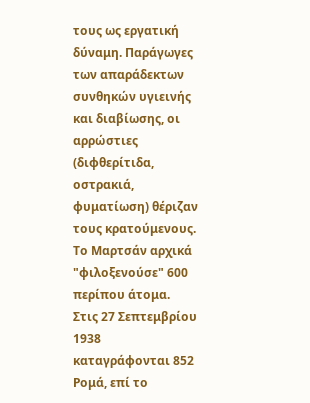τους ως εργατική δύναμη. Παράγωγες
των απαράδεκτων συνθηκών υγιεινής
και διαβίωσης, οι αρρώστιες (διφθερίτιδα,
οστρακιά, φυματίωση) θέριζαν
τους κρατούμενους.
Το Μαρτσάν αρχικά "φιλοξενούσε" 600 περίπου άτομα.
Στις 27 Σεπτεμβρίου 1938
καταγράφονται 852 Ρομά, επί το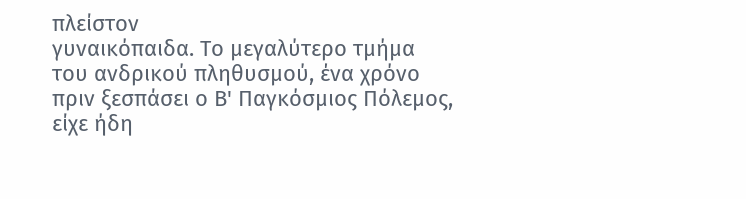πλείστον
γυναικόπαιδα. Το μεγαλύτερο τμήμα
του ανδρικού πληθυσμού, ένα χρόνο
πριν ξεσπάσει ο Β' Παγκόσμιος Πόλεμος,
είχε ήδη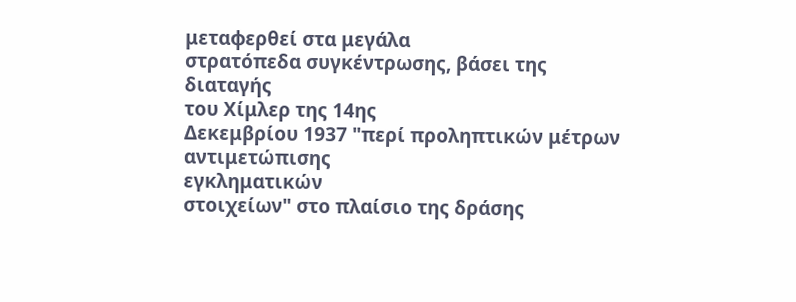μεταφερθεί στα μεγάλα
στρατόπεδα συγκέντρωσης, βάσει της διαταγής
του Χίμλερ της 14ης
Δεκεμβρίου 1937 "περί προληπτικών μέτρων αντιμετώπισης
εγκληματικών
στοιχείων" στο πλαίσιο της δράσης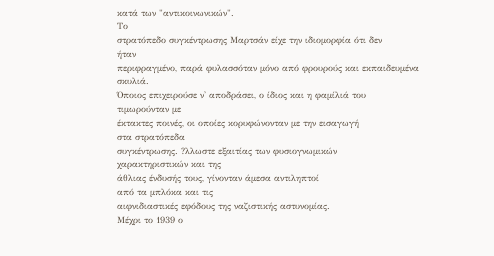κατά των "αντικοινωνικών".
Το
στρατόπεδο συγκέντρωσης Μαρτσάν είχε την ιδιομορφία ότι δεν
ήταν
περιφραγμένο, παρά φυλασσόταν μόνο από φρουρούς και εκπαιδευμένα
σκυλιά.
Όποιος επιχειρούσε ν' αποδράσει, ο ίδιος και η φαμίλιά του
τιμωρούνταν με
έκτακτες ποινές, οι οποίες κορυφώνονταν με την εισαγωγή
στα στρατόπεδα
συγκέντρωσης. ?λλωστε εξαιτίας των φυσιογνωμικών
χαρακτηριστικών και της
άθλιας ένδυσής τους, γίνονταν άμεσα αντιληπτοί
από τα μπλόκα και τις
αιφνιδιαστικές εφόδους της ναζιστικής αστυνομίας.
Μέχρι το 1939 ο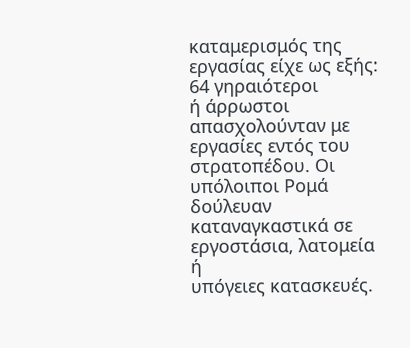καταμερισμός της εργασίας είχε ως εξής: 64 γηραιότεροι
ή άρρωστοι
απασχολούνταν με εργασίες εντός του στρατοπέδου. Οι
υπόλοιποι Ρομά δούλευαν
καταναγκαστικά σε εργοστάσια, λατομεία ή
υπόγειες κατασκευές.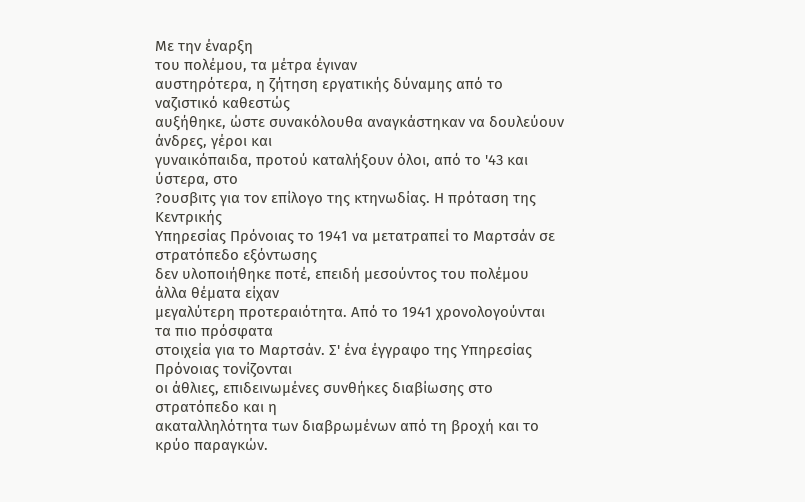Με την έναρξη
του πολέμου, τα μέτρα έγιναν
αυστηρότερα, η ζήτηση εργατικής δύναμης από το
ναζιστικό καθεστώς
αυξήθηκε, ώστε συνακόλουθα αναγκάστηκαν να δουλεύουν
άνδρες, γέροι και
γυναικόπαιδα, προτού καταλήξουν όλοι, από το '43 και
ύστερα, στο
?ουσβιτς για τον επίλογο της κτηνωδίας. Η πρόταση της
Κεντρικής
Υπηρεσίας Πρόνοιας το 1941 να μετατραπεί το Μαρτσάν σε
στρατόπεδο εξόντωσης
δεν υλοποιήθηκε ποτέ, επειδή μεσούντος του πολέμου
άλλα θέματα είχαν
μεγαλύτερη προτεραιότητα. Από το 1941 χρονολογούνται
τα πιο πρόσφατα
στοιχεία για το Μαρτσάν. Σ' ένα έγγραφο της Υπηρεσίας
Πρόνοιας τονίζονται
οι άθλιες, επιδεινωμένες συνθήκες διαβίωσης στο
στρατόπεδο και η
ακαταλληλότητα των διαβρωμένων από τη βροχή και το
κρύο παραγκών.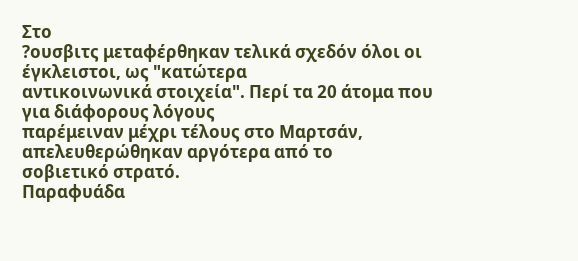Στο
?ουσβιτς μεταφέρθηκαν τελικά σχεδόν όλοι οι
έγκλειστοι, ως "κατώτερα
αντικοινωνικά στοιχεία". Περί τα 20 άτομα που
για διάφορους λόγους
παρέμειναν μέχρι τέλους στο Μαρτσάν,
απελευθερώθηκαν αργότερα από το
σοβιετικό στρατό.
Παραφυάδα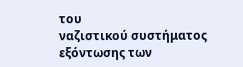του
ναζιστικού συστήματος εξόντωσης των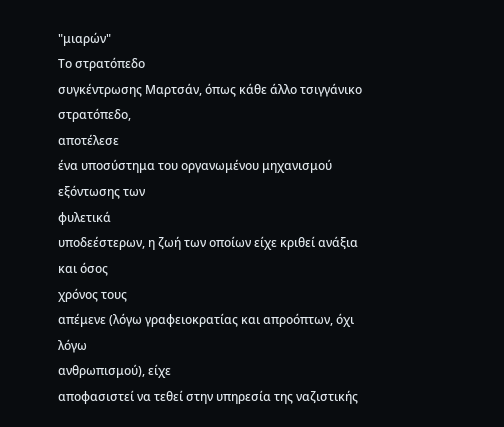"μιαρών"
Το στρατόπεδο
συγκέντρωσης Μαρτσάν, όπως κάθε άλλο τσιγγάνικο στρατόπεδο,
αποτέλεσε
ένα υποσύστημα του οργανωμένου μηχανισμού εξόντωσης των
φυλετικά
υποδεέστερων, η ζωή των οποίων είχε κριθεί ανάξια και όσος
χρόνος τους
απέμενε (λόγω γραφειοκρατίας και απροόπτων, όχι λόγω
ανθρωπισμού), είχε
αποφασιστεί να τεθεί στην υπηρεσία της ναζιστικής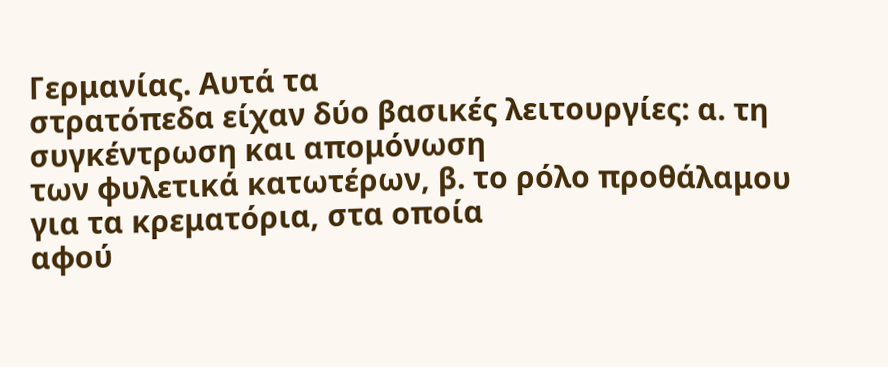Γερμανίας. Αυτά τα
στρατόπεδα είχαν δύο βασικές λειτουργίες: α. τη
συγκέντρωση και απομόνωση
των φυλετικά κατωτέρων, β. το ρόλο προθάλαμου
για τα κρεματόρια, στα οποία
αφού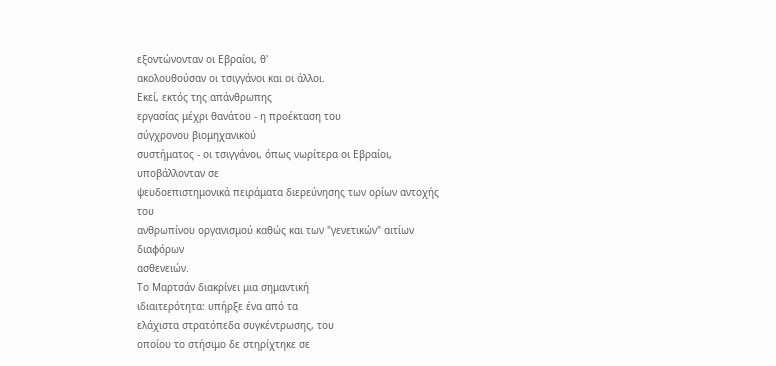εξοντώνονταν οι Εβραίοι, θ'
ακολουθούσαν οι τσιγγάνοι και οι άλλοι.
Εκεί, εκτός της απάνθρωπης
εργασίας μέχρι θανάτου - η προέκταση του
σύγχρονου βιομηχανικού
συστήματος - οι τσιγγάνοι, όπως νωρίτερα οι Εβραίοι,
υποβάλλονταν σε
ψευδοεπιστημονικά πειράματα διερεύνησης των ορίων αντοχής
του
ανθρωπίνου οργανισμού καθώς και των "γενετικών" αιτίων
διαφόρων
ασθενειών.
Το Μαρτσάν διακρίνει μια σημαντική
ιδιαιτερότητα: υπήρξε ένα από τα
ελάχιστα στρατόπεδα συγκέντρωσης, του
οποίου το στήσιμο δε στηρίχτηκε σε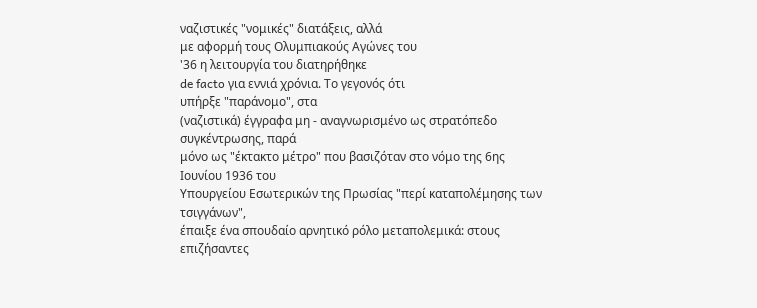ναζιστικές "νομικές" διατάξεις, αλλά
με αφορμή τους Ολυμπιακούς Αγώνες του
'36 η λειτουργία του διατηρήθηκε
de facto για εννιά χρόνια. Το γεγονός ότι
υπήρξε "παράνομο", στα
(ναζιστικά) έγγραφα μη - αναγνωρισμένο ως στρατόπεδο
συγκέντρωσης, παρά
μόνο ως "έκτακτο μέτρο" που βασιζόταν στο νόμο της 6ης
Ιουνίου 1936 του
Υπουργείου Εσωτερικών της Πρωσίας "περί καταπολέμησης των
τσιγγάνων",
έπαιξε ένα σπουδαίο αρνητικό ρόλο μεταπολεμικά: στους
επιζήσαντες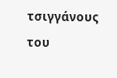τσιγγάνους του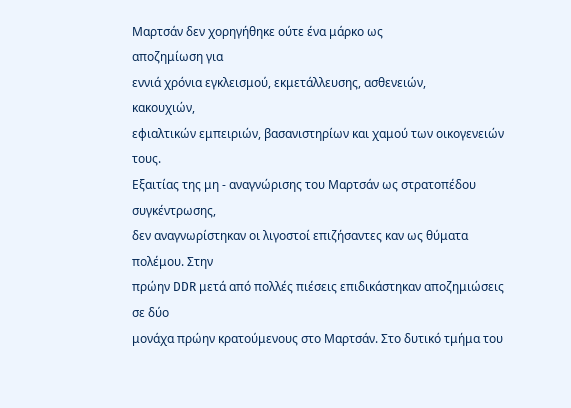Μαρτσάν δεν χορηγήθηκε ούτε ένα μάρκο ως
αποζημίωση για
εννιά χρόνια εγκλεισμού, εκμετάλλευσης, ασθενειών,
κακουχιών,
εφιαλτικών εμπειριών, βασανιστηρίων και χαμού των οικογενειών
τους.
Εξαιτίας της μη - αναγνώρισης του Μαρτσάν ως στρατοπέδου
συγκέντρωσης,
δεν αναγνωρίστηκαν οι λιγοστοί επιζήσαντες καν ως θύματα
πολέμου. Στην
πρώην DDR μετά από πολλές πιέσεις επιδικάστηκαν αποζημιώσεις
σε δύο
μονάχα πρώην κρατούμενους στο Μαρτσάν. Στο δυτικό τμήμα του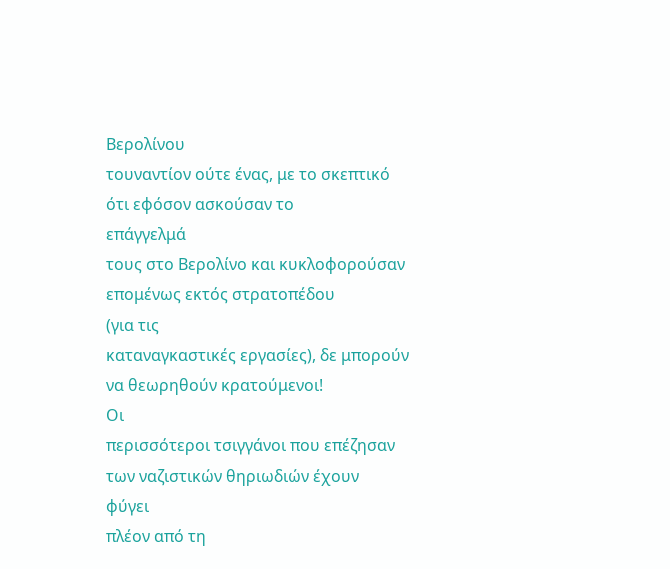Βερολίνου
τουναντίον ούτε ένας, με το σκεπτικό ότι εφόσον ασκούσαν το
επάγγελμά
τους στο Βερολίνο και κυκλοφορούσαν επομένως εκτός στρατοπέδου
(για τις
καταναγκαστικές εργασίες), δε μπορούν να θεωρηθούν κρατούμενοι!
Οι
περισσότεροι τσιγγάνοι που επέζησαν των ναζιστικών θηριωδιών έχουν
φύγει
πλέον από τη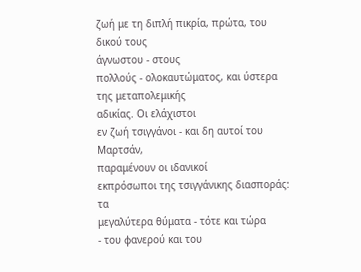ζωή με τη διπλή πικρία, πρώτα, του δικού τους
άγνωστου - στους
πολλούς - ολοκαυτώματος, και ύστερα της μεταπολεμικής
αδικίας. Οι ελάχιστοι
εν ζωή τσιγγάνοι - και δη αυτοί του Μαρτσάν,
παραμένουν οι ιδανικοί
εκπρόσωποι της τσιγγάνικης διασποράς: τα
μεγαλύτερα θύματα - τότε και τώρα
- του φανερού και του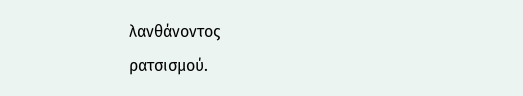λανθάνοντος
ρατσισμού.